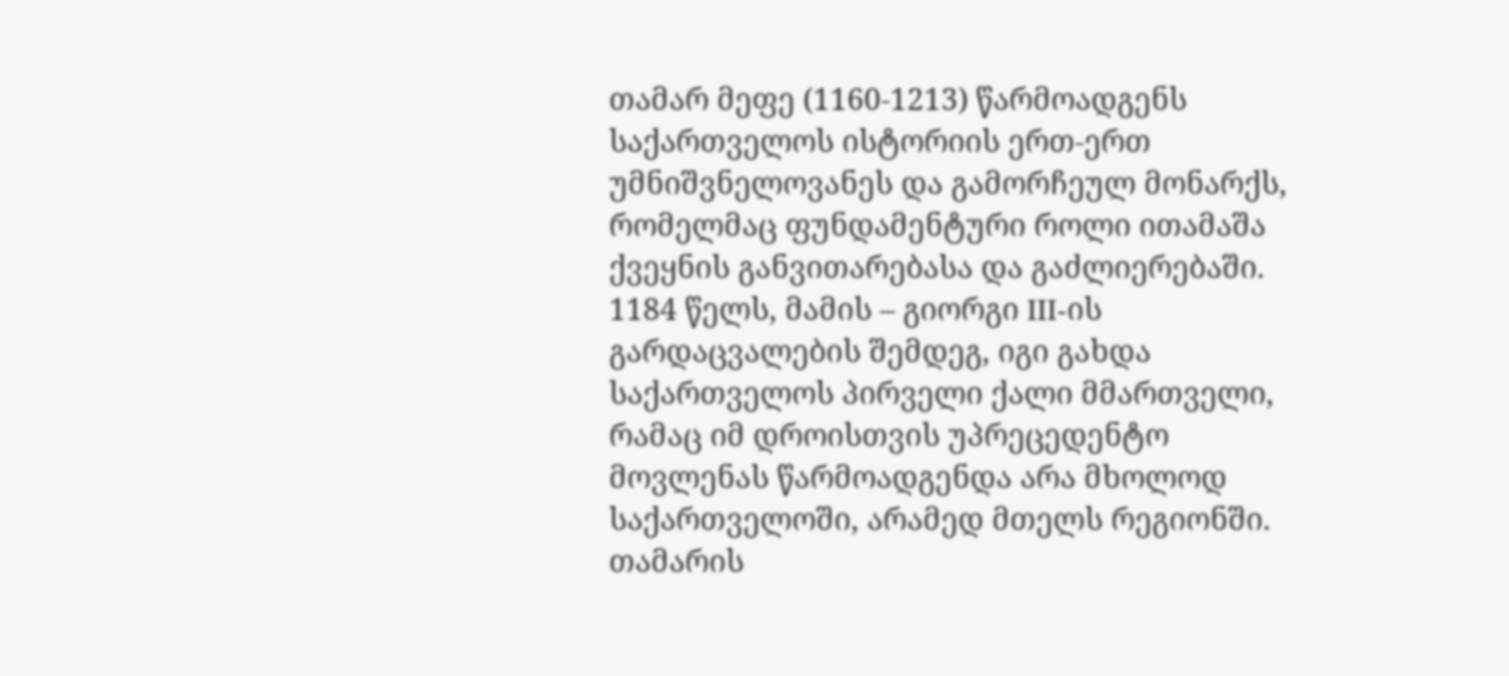თამარ მეფე (1160-1213) წარმოადგენს საქართველოს ისტორიის ერთ-ერთ უმნიშვნელოვანეს და გამორჩეულ მონარქს, რომელმაც ფუნდამენტური როლი ითამაშა ქვეყნის განვითარებასა და გაძლიერებაში. 1184 წელს, მამის – გიორგი III-ის გარდაცვალების შემდეგ, იგი გახდა საქართველოს პირველი ქალი მმართველი, რამაც იმ დროისთვის უპრეცედენტო მოვლენას წარმოადგენდა არა მხოლოდ საქართველოში, არამედ მთელს რეგიონში.
თამარის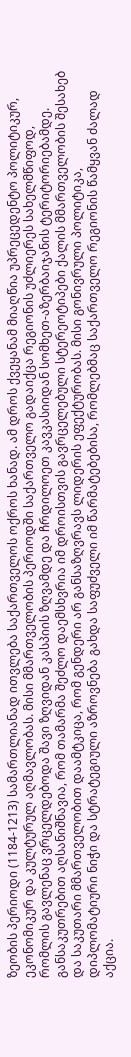ზეობის პერიოდი (1184-1213) სამართლიანად ითვლება საქართველოს ოქროს ხანად. ამ დროს ქვეყანამ მიაღწია უპრეცედენტო პოლიტიკურ, ეკონომიკურ და კულტურულ აღმავლობას. მისი მმართველობის პერიოდში საქართველო გადაიქცა რეგიონის უძლიერეს სახელმწიფოდ, რომლის გავლენაც ვრცელდებოდა შავი ზღვიდან კასპიის ზღვამდე და ჩრდილოეთ კავკასიიდან სომხეთ-აზერბაიჯანის ტერიტორიებამდე.
განსაკუთრებით აღსანიშნავია, რომ თამარმა შეძლო დაემსხვრია იმ დროისთვის გავრცელებული სტერეოტიპები ქალის მმართველობის შესახებ და საკუთარი მმართველობით დაამტკიცა, რომ გენდერი არ განსაზღვრავს ლიდერის ეფექტურობას. მისი გონივრული პოლიტიკა, დიპლომატიური ნიჭი და სტრატეგიული აზროვნება გახდა საფუძველი იმ წარმატებებისა, რომლებმაც საქართველო რეგიონის წამყვან ძალად აქცია.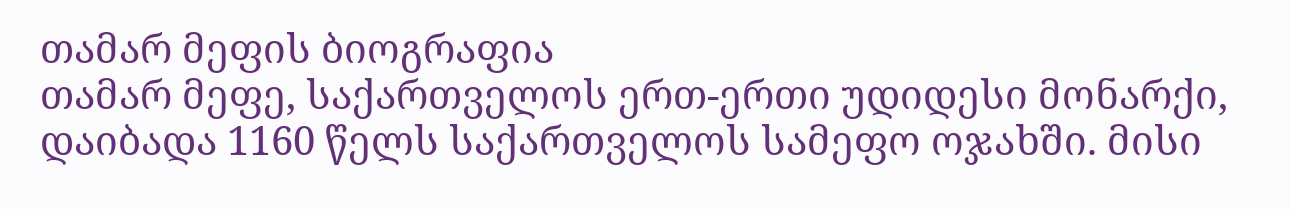თამარ მეფის ბიოგრაფია
თამარ მეფე, საქართველოს ერთ-ერთი უდიდესი მონარქი, დაიბადა 1160 წელს საქართველოს სამეფო ოჯახში. მისი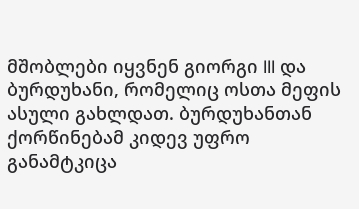მშობლები იყვნენ გიორგი III და ბურდუხანი, რომელიც ოსთა მეფის ასული გახლდათ. ბურდუხანთან ქორწინებამ კიდევ უფრო განამტკიცა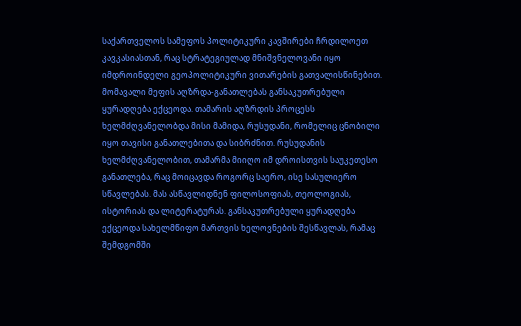საქართველოს სამეფოს პოლიტიკური კავშირები ჩრდილოეთ კავკასიასთან, რაც სტრატეგიულად მნიშვნელოვანი იყო იმდროინდელი გეოპოლიტიკური ვითარების გათვალისწინებით.
მომავალი მეფის აღზრდა-განათლებას განსაკუთრებული ყურადღება ექცეოდა. თამარის აღზრდის პროცესს ხელმძღვანელობდა მისი მამიდა, რუსუდანი, რომელიც ცნობილი იყო თავისი განათლებითა და სიბრძნით. რუსუდანის ხელმძღვანელობით, თამარმა მიიღო იმ დროისთვის საუკეთესო განათლება, რაც მოიცავდა როგორც საერო, ისე სასულიერო სწავლებას. მას ასწავლიდნენ ფილოსოფიას, თეოლოგიას, ისტორიას და ლიტერატურას. განსაკუთრებული ყურადღება ექცეოდა სახელმწიფო მართვის ხელოვნების შესწავლას, რამაც შემდგომში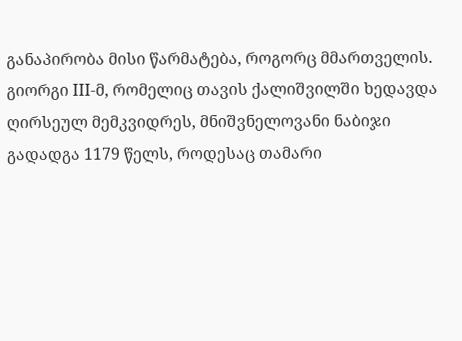განაპირობა მისი წარმატება, როგორც მმართველის.
გიორგი III-მ, რომელიც თავის ქალიშვილში ხედავდა ღირსეულ მემკვიდრეს, მნიშვნელოვანი ნაბიჯი გადადგა 1179 წელს, როდესაც თამარი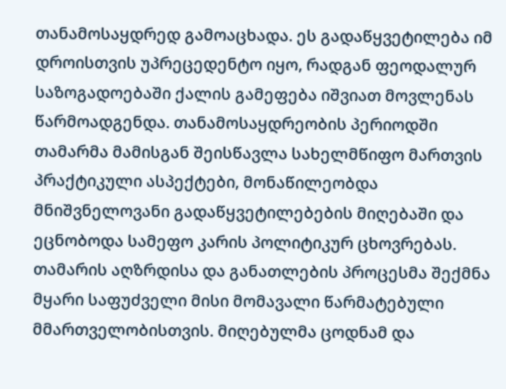თანამოსაყდრედ გამოაცხადა. ეს გადაწყვეტილება იმ დროისთვის უპრეცედენტო იყო, რადგან ფეოდალურ საზოგადოებაში ქალის გამეფება იშვიათ მოვლენას წარმოადგენდა. თანამოსაყდრეობის პერიოდში თამარმა მამისგან შეისწავლა სახელმწიფო მართვის პრაქტიკული ასპექტები, მონაწილეობდა მნიშვნელოვანი გადაწყვეტილებების მიღებაში და ეცნობოდა სამეფო კარის პოლიტიკურ ცხოვრებას.
თამარის აღზრდისა და განათლების პროცესმა შექმნა მყარი საფუძველი მისი მომავალი წარმატებული მმართველობისთვის. მიღებულმა ცოდნამ და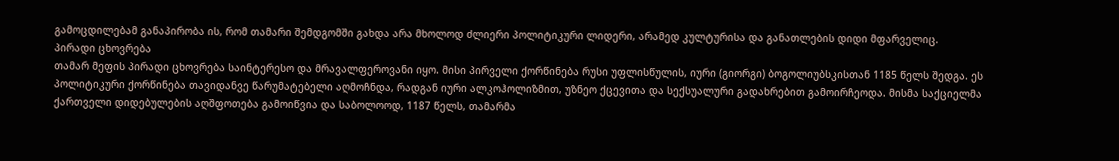გამოცდილებამ განაპირობა ის, რომ თამარი შემდგომში გახდა არა მხოლოდ ძლიერი პოლიტიკური ლიდერი, არამედ კულტურისა და განათლების დიდი მფარველიც.
პირადი ცხოვრება
თამარ მეფის პირადი ცხოვრება საინტერესო და მრავალფეროვანი იყო. მისი პირველი ქორწინება რუსი უფლისწულის, იური (გიორგი) ბოგოლიუბსკისთან 1185 წელს შედგა. ეს პოლიტიკური ქორწინება თავიდანვე წარუმატებელი აღმოჩნდა, რადგან იური ალკოჰოლიზმით, უზნეო ქცევითა და სექსუალური გადახრებით გამოირჩეოდა. მისმა საქციელმა ქართველი დიდებულების აღშფოთება გამოიწვია და საბოლოოდ, 1187 წელს, თამარმა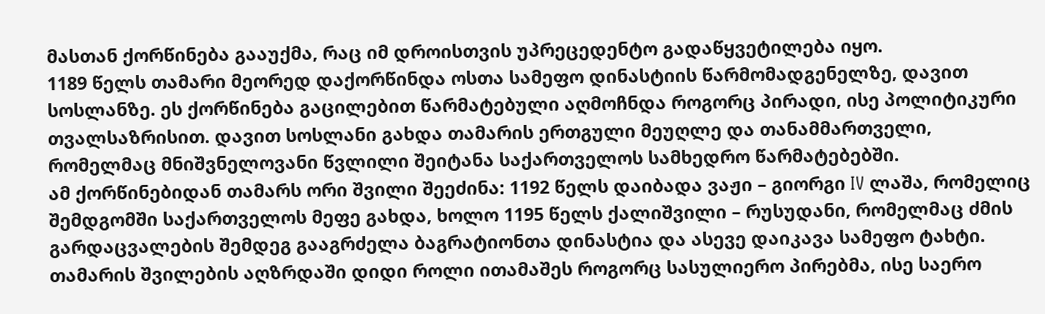მასთან ქორწინება გააუქმა, რაც იმ დროისთვის უპრეცედენტო გადაწყვეტილება იყო.
1189 წელს თამარი მეორედ დაქორწინდა ოსთა სამეფო დინასტიის წარმომადგენელზე, დავით სოსლანზე. ეს ქორწინება გაცილებით წარმატებული აღმოჩნდა როგორც პირადი, ისე პოლიტიკური თვალსაზრისით. დავით სოსლანი გახდა თამარის ერთგული მეუღლე და თანამმართველი, რომელმაც მნიშვნელოვანი წვლილი შეიტანა საქართველოს სამხედრო წარმატებებში.
ამ ქორწინებიდან თამარს ორი შვილი შეეძინა: 1192 წელს დაიბადა ვაჟი – გიორგი IV ლაშა, რომელიც შემდგომში საქართველოს მეფე გახდა, ხოლო 1195 წელს ქალიშვილი – რუსუდანი, რომელმაც ძმის გარდაცვალების შემდეგ გააგრძელა ბაგრატიონთა დინასტია და ასევე დაიკავა სამეფო ტახტი. თამარის შვილების აღზრდაში დიდი როლი ითამაშეს როგორც სასულიერო პირებმა, ისე საერო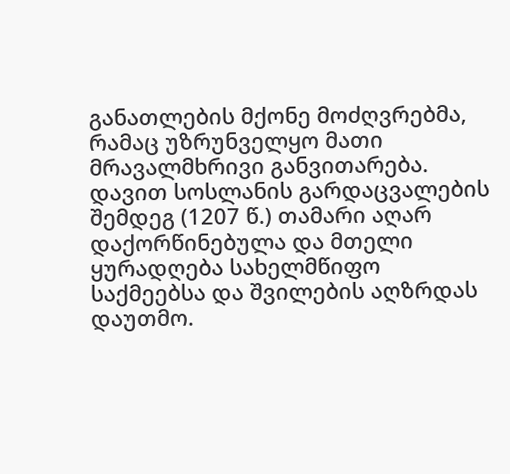განათლების მქონე მოძღვრებმა, რამაც უზრუნველყო მათი მრავალმხრივი განვითარება.
დავით სოსლანის გარდაცვალების შემდეგ (1207 წ.) თამარი აღარ დაქორწინებულა და მთელი ყურადღება სახელმწიფო საქმეებსა და შვილების აღზრდას დაუთმო.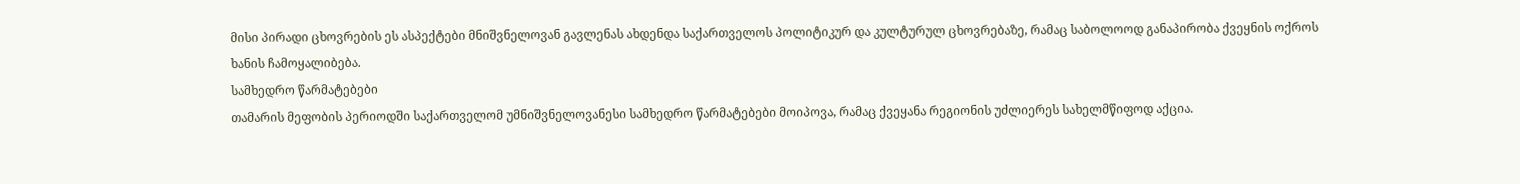მისი პირადი ცხოვრების ეს ასპექტები მნიშვნელოვან გავლენას ახდენდა საქართველოს პოლიტიკურ და კულტურულ ცხოვრებაზე, რამაც საბოლოოდ განაპირობა ქვეყნის ოქროს ხანის ჩამოყალიბება.
სამხედრო წარმატებები
თამარის მეფობის პერიოდში საქართველომ უმნიშვნელოვანესი სამხედრო წარმატებები მოიპოვა, რამაც ქვეყანა რეგიონის უძლიერეს სახელმწიფოდ აქცია.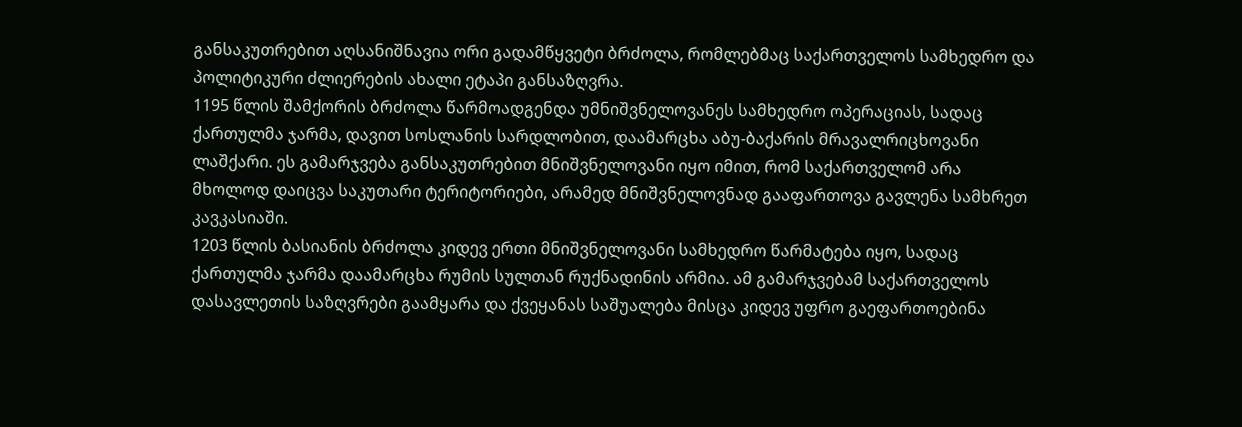განსაკუთრებით აღსანიშნავია ორი გადამწყვეტი ბრძოლა, რომლებმაც საქართველოს სამხედრო და პოლიტიკური ძლიერების ახალი ეტაპი განსაზღვრა.
1195 წლის შამქორის ბრძოლა წარმოადგენდა უმნიშვნელოვანეს სამხედრო ოპერაციას, სადაც ქართულმა ჯარმა, დავით სოსლანის სარდლობით, დაამარცხა აბუ-ბაქარის მრავალრიცხოვანი ლაშქარი. ეს გამარჯვება განსაკუთრებით მნიშვნელოვანი იყო იმით, რომ საქართველომ არა მხოლოდ დაიცვა საკუთარი ტერიტორიები, არამედ მნიშვნელოვნად გააფართოვა გავლენა სამხრეთ კავკასიაში.
1203 წლის ბასიანის ბრძოლა კიდევ ერთი მნიშვნელოვანი სამხედრო წარმატება იყო, სადაც ქართულმა ჯარმა დაამარცხა რუმის სულთან რუქნადინის არმია. ამ გამარჯვებამ საქართველოს დასავლეთის საზღვრები გაამყარა და ქვეყანას საშუალება მისცა კიდევ უფრო გაეფართოებინა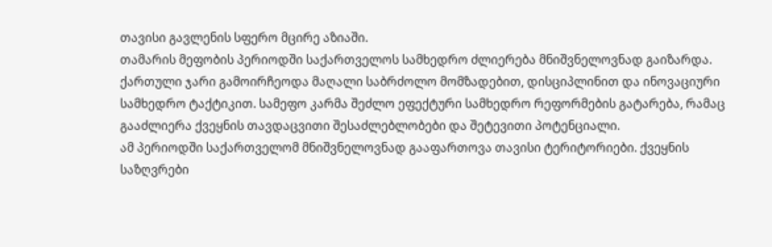თავისი გავლენის სფერო მცირე აზიაში.
თამარის მეფობის პერიოდში საქართველოს სამხედრო ძლიერება მნიშვნელოვნად გაიზარდა. ქართული ჯარი გამოირჩეოდა მაღალი საბრძოლო მომზადებით, დისციპლინით და ინოვაციური სამხედრო ტაქტიკით. სამეფო კარმა შეძლო ეფექტური სამხედრო რეფორმების გატარება, რამაც გააძლიერა ქვეყნის თავდაცვითი შესაძლებლობები და შეტევითი პოტენციალი.
ამ პერიოდში საქართველომ მნიშვნელოვნად გააფართოვა თავისი ტერიტორიები. ქვეყნის საზღვრები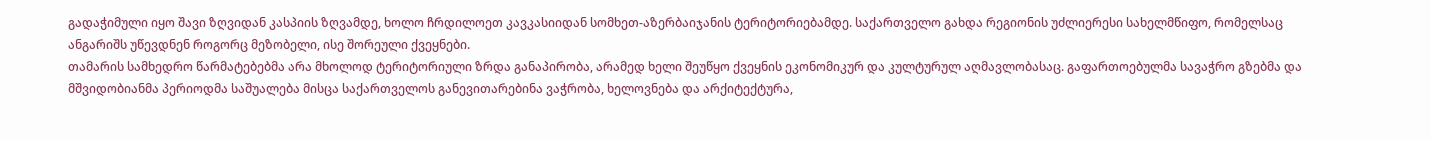გადაჭიმული იყო შავი ზღვიდან კასპიის ზღვამდე, ხოლო ჩრდილოეთ კავკასიიდან სომხეთ-აზერბაიჯანის ტერიტორიებამდე. საქართველო გახდა რეგიონის უძლიერესი სახელმწიფო, რომელსაც ანგარიშს უწევდნენ როგორც მეზობელი, ისე შორეული ქვეყნები.
თამარის სამხედრო წარმატებებმა არა მხოლოდ ტერიტორიული ზრდა განაპირობა, არამედ ხელი შეუწყო ქვეყნის ეკონომიკურ და კულტურულ აღმავლობასაც. გაფართოებულმა სავაჭრო გზებმა და მშვიდობიანმა პერიოდმა საშუალება მისცა საქართველოს განევითარებინა ვაჭრობა, ხელოვნება და არქიტექტურა,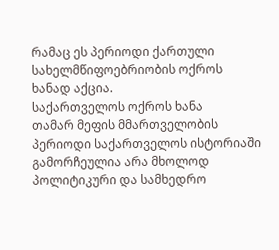რამაც ეს პერიოდი ქართული სახელმწიფოებრიობის ოქროს ხანად აქცია.
საქართველოს ოქროს ხანა
თამარ მეფის მმართველობის პერიოდი საქართველოს ისტორიაში გამორჩეულია არა მხოლოდ პოლიტიკური და სამხედრო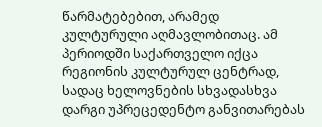წარმატებებით, არამედ კულტურული აღმავლობითაც. ამ პერიოდში საქართველო იქცა რეგიონის კულტურულ ცენტრად, სადაც ხელოვნების სხვადასხვა დარგი უპრეცედენტო განვითარებას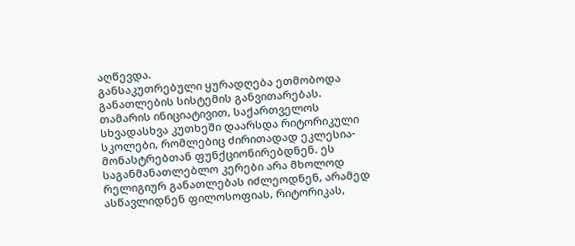აღწევდა.
განსაკუთრებული ყურადღება ეთმობოდა განათლების სისტემის განვითარებას. თამარის ინიციატივით, საქართველოს სხვადასხვა კუთხეში დაარსდა რიტორიკული სკოლები, რომლებიც ძირითადად ეკლესია-მონასტრებთან ფუნქციონირებდნენ. ეს საგანმანათლებლო კერები არა მხოლოდ რელიგიურ განათლებას იძლეოდნენ, არამედ ასწავლიდნენ ფილოსოფიას, რიტორიკას,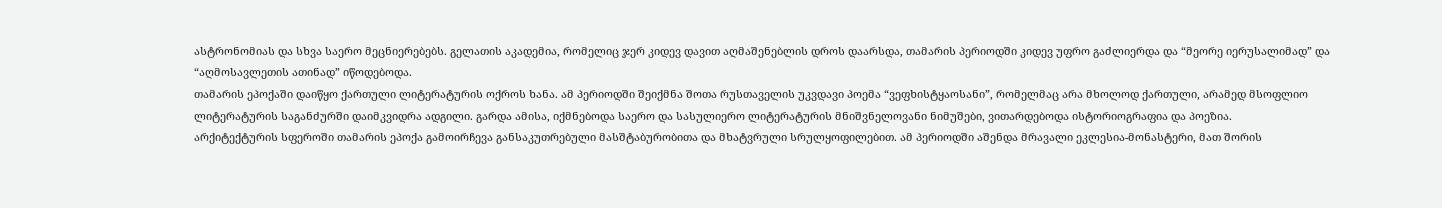ასტრონომიას და სხვა საერო მეცნიერებებს. გელათის აკადემია, რომელიც ჯერ კიდევ დავით აღმაშენებლის დროს დაარსდა, თამარის პერიოდში კიდევ უფრო გაძლიერდა და “მეორე იერუსალიმად” და “აღმოსავლეთის ათინად” იწოდებოდა.
თამარის ეპოქაში დაიწყო ქართული ლიტერატურის ოქროს ხანა. ამ პერიოდში შეიქმნა შოთა რუსთაველის უკვდავი პოემა “ვეფხისტყაოსანი”, რომელმაც არა მხოლოდ ქართული, არამედ მსოფლიო ლიტერატურის საგანძურში დაიმკვიდრა ადგილი. გარდა ამისა, იქმნებოდა საერო და სასულიერო ლიტერატურის მნიშვნელოვანი ნიმუშები, ვითარდებოდა ისტორიოგრაფია და პოეზია.
არქიტექტურის სფეროში თამარის ეპოქა გამოირჩევა განსაკუთრებული მასშტაბურობითა და მხატვრული სრულყოფილებით. ამ პერიოდში აშენდა მრავალი ეკლესია-მონასტერი, მათ შორის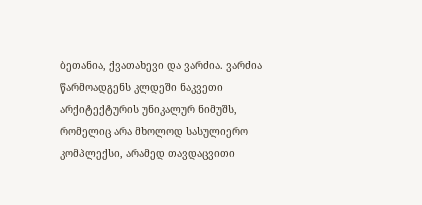ბეთანია, ქვათახევი და ვარძია. ვარძია წარმოადგენს კლდეში ნაკვეთი არქიტექტურის უნიკალურ ნიმუშს, რომელიც არა მხოლოდ სასულიერო კომპლექსი, არამედ თავდაცვითი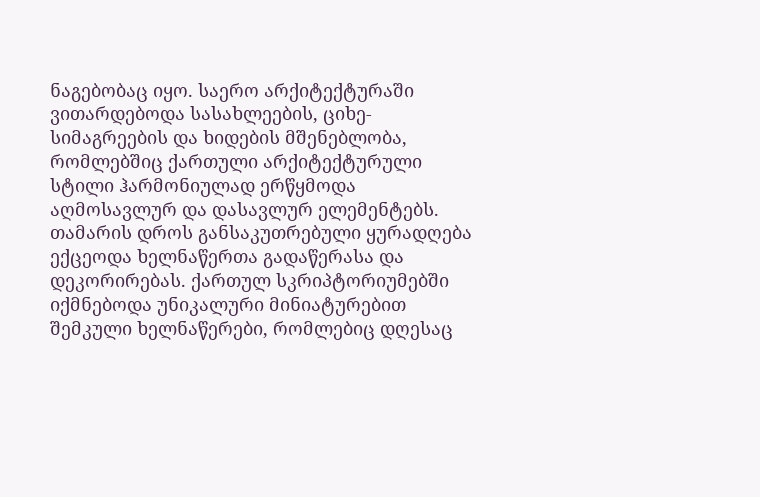ნაგებობაც იყო. საერო არქიტექტურაში ვითარდებოდა სასახლეების, ციხე-სიმაგრეების და ხიდების მშენებლობა, რომლებშიც ქართული არქიტექტურული სტილი ჰარმონიულად ერწყმოდა აღმოსავლურ და დასავლურ ელემენტებს.
თამარის დროს განსაკუთრებული ყურადღება ექცეოდა ხელნაწერთა გადაწერასა და დეკორირებას. ქართულ სკრიპტორიუმებში იქმნებოდა უნიკალური მინიატურებით შემკული ხელნაწერები, რომლებიც დღესაც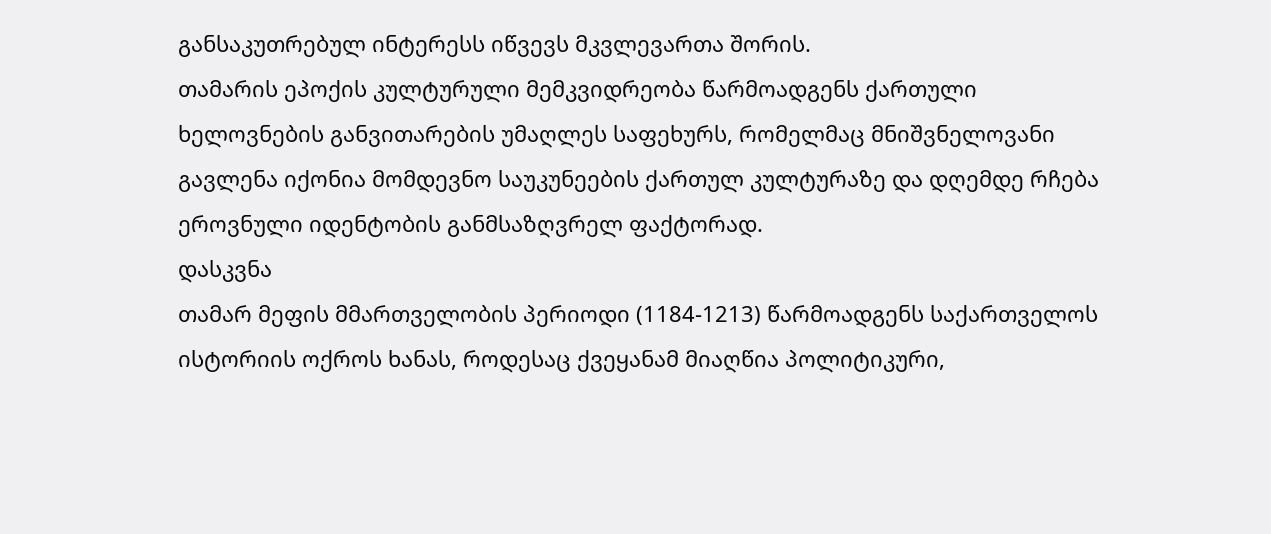განსაკუთრებულ ინტერესს იწვევს მკვლევართა შორის.
თამარის ეპოქის კულტურული მემკვიდრეობა წარმოადგენს ქართული ხელოვნების განვითარების უმაღლეს საფეხურს, რომელმაც მნიშვნელოვანი გავლენა იქონია მომდევნო საუკუნეების ქართულ კულტურაზე და დღემდე რჩება ეროვნული იდენტობის განმსაზღვრელ ფაქტორად.
დასკვნა
თამარ მეფის მმართველობის პერიოდი (1184-1213) წარმოადგენს საქართველოს ისტორიის ოქროს ხანას, როდესაც ქვეყანამ მიაღწია პოლიტიკური,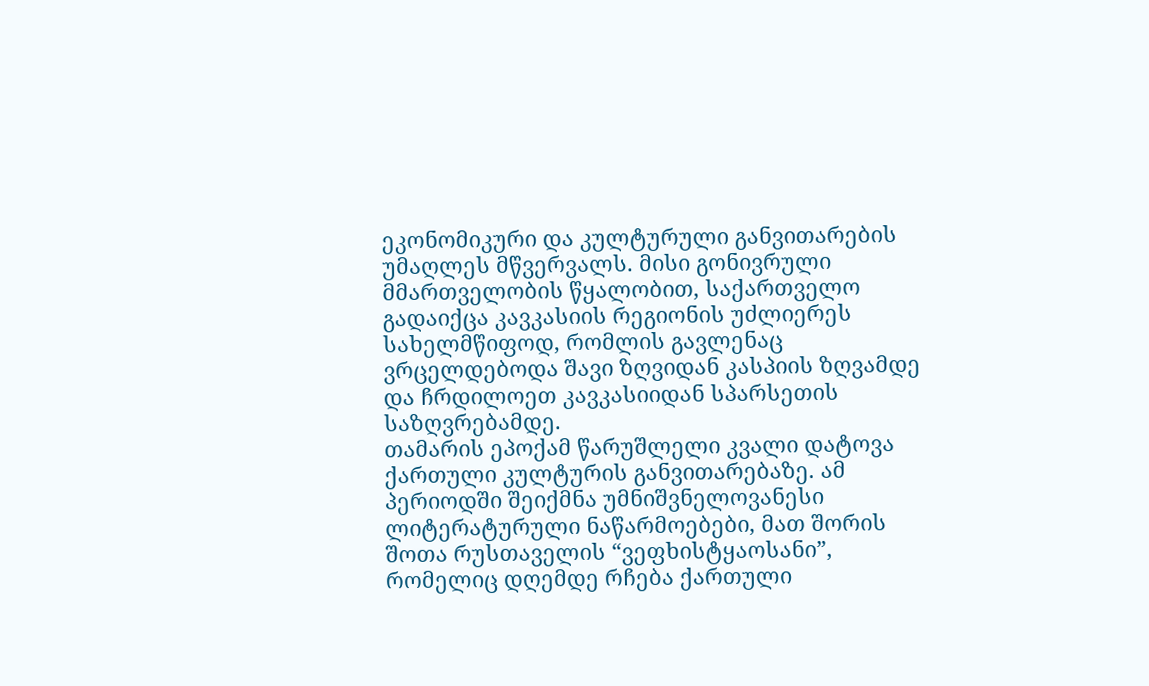ეკონომიკური და კულტურული განვითარების უმაღლეს მწვერვალს. მისი გონივრული მმართველობის წყალობით, საქართველო გადაიქცა კავკასიის რეგიონის უძლიერეს სახელმწიფოდ, რომლის გავლენაც ვრცელდებოდა შავი ზღვიდან კასპიის ზღვამდე და ჩრდილოეთ კავკასიიდან სპარსეთის საზღვრებამდე.
თამარის ეპოქამ წარუშლელი კვალი დატოვა ქართული კულტურის განვითარებაზე. ამ პერიოდში შეიქმნა უმნიშვნელოვანესი ლიტერატურული ნაწარმოებები, მათ შორის შოთა რუსთაველის “ვეფხისტყაოსანი”, რომელიც დღემდე რჩება ქართული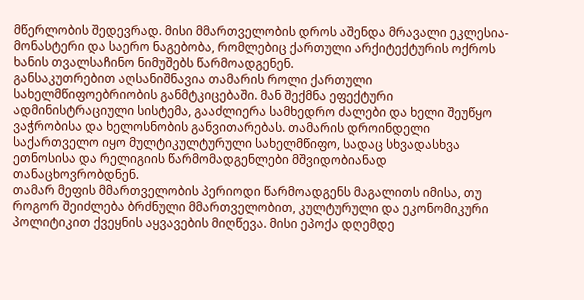მწერლობის შედევრად. მისი მმართველობის დროს აშენდა მრავალი ეკლესია-მონასტერი და საერო ნაგებობა, რომლებიც ქართული არქიტექტურის ოქროს ხანის თვალსაჩინო ნიმუშებს წარმოადგენენ.
განსაკუთრებით აღსანიშნავია თამარის როლი ქართული სახელმწიფოებრიობის განმტკიცებაში. მან შექმნა ეფექტური ადმინისტრაციული სისტემა, გააძლიერა სამხედრო ძალები და ხელი შეუწყო ვაჭრობისა და ხელოსნობის განვითარებას. თამარის დროინდელი საქართველო იყო მულტიკულტურული სახელმწიფო, სადაც სხვადასხვა ეთნოსისა და რელიგიის წარმომადგენლები მშვიდობიანად თანაცხოვრობდნენ.
თამარ მეფის მმართველობის პერიოდი წარმოადგენს მაგალითს იმისა, თუ როგორ შეიძლება ბრძნული მმართველობით, კულტურული და ეკონომიკური პოლიტიკით ქვეყნის აყვავების მიღწევა. მისი ეპოქა დღემდე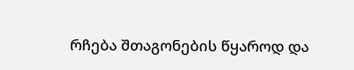რჩება შთაგონების წყაროდ და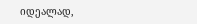იდეალად,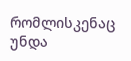რომლისკენაც უნდა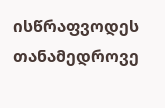ისწრაფვოდეს თანამედროვე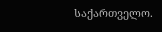საქართველო.